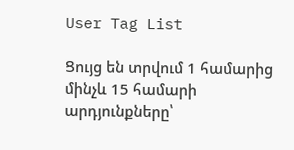User Tag List

Ցույց են տրվում 1 համարից մինչև 15 համարի արդյունքները՝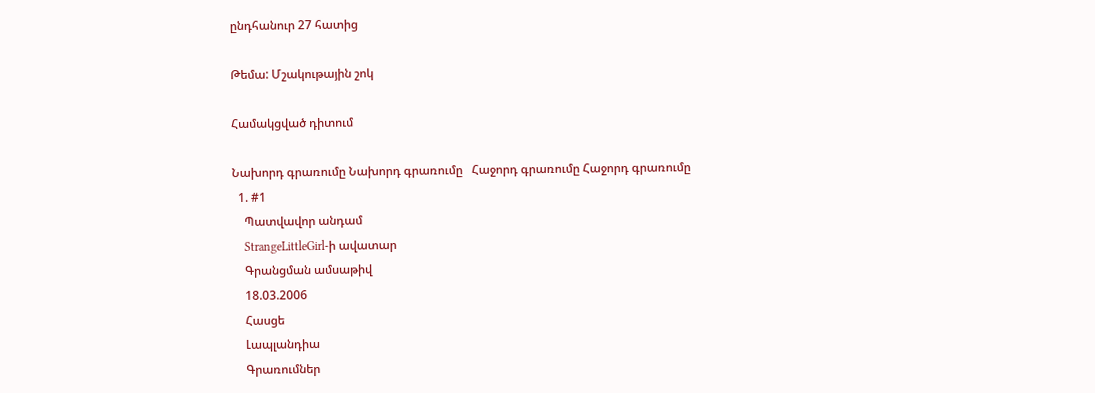ընդհանուր 27 հատից

Թեմա: Մշակութային շոկ

Համակցված դիտում

Նախորդ գրառումը Նախորդ գրառումը   Հաջորդ գրառումը Հաջորդ գրառումը
  1. #1
    Պատվավոր անդամ
    StrangeLittleGirl-ի ավատար
    Գրանցման ամսաթիվ
    18.03.2006
    Հասցե
    Լապլանդիա
    Գրառումներ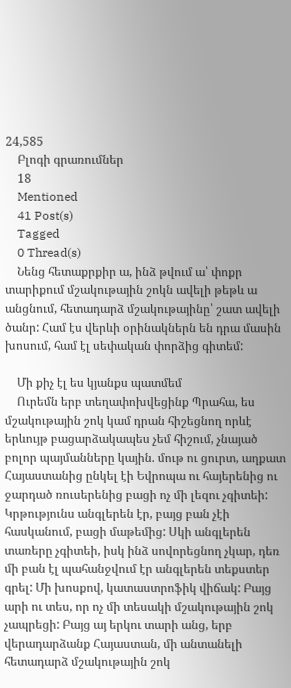24,585
    Բլոգի գրառումներ
    18
    Mentioned
    41 Post(s)
    Tagged
    0 Thread(s)
    Նենց հետաքրքիր ա, ինձ թվում ա՝ փոքր տարիքում մշակութային շոկն ավելի թեթև ա անցնում, հետադարձ մշակութայինը՝ շատ ավելի ծանր: Համ էս վերևի օրինակներն են դրա մասին խոսում, համ էլ սեփական փորձից գիտեմ:

    Մի քիչ էլ ես կյանքս պատմեմ
    Ուրեմն երբ տեղափոխվեցինք Պրահա, ես մշակութային շոկ կամ դրան հիշեցնող որևէ երևույթ բացարձակապես չեմ հիշում, չնայած բոլոր պայմանները կային. մութ ու ցուրտ, աղքատ Հայաստանից ընկել էի Եվրոպա ու հայերենից ու ջարդած ռուսերենից բացի ոչ մի լեզու չգիտեի: Կրթությունս անգլերեն էր, բայց բան չէի հասկանում, բացի մաթեմից: Սկի անգլերեն տառերը չգիտեի, իսկ ինձ սովորեցնող չկար, դեռ մի բան էլ պահանջվում էր անգլերեն տեքստեր գրել: Մի խոսքով, կատաստրոֆիկ վիճակ: Բայց արի ու տես, որ ոչ մի տեսակի մշակութային շոկ չապրեցի: Բայց այ երկու տարի անց, երբ վերադարձանք Հայաստան, մի անտանելի հետադարձ մշակութային շոկ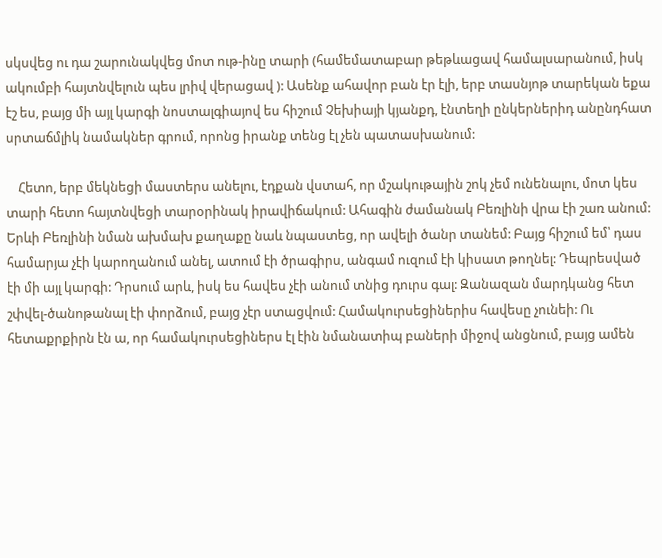սկսվեց ու դա շարունակվեց մոտ ութ-ինը տարի (համեմատաբար թեթևացավ համալսարանում, իսկ ակումբի հայտնվելուն պես լրիվ վերացավ ): Ասենք ահավոր բան էր էլի, երբ տասնյոթ տարեկան եքա էշ ես, բայց մի այլ կարգի նոստալգիայով ես հիշում Չեխիայի կյանքդ, էնտեղի ընկերներիդ անընդհատ սրտաճմլիկ նամակներ գրում, որոնց իրանք տենց էլ չեն պատասխանում:

    Հետո, երբ մեկնեցի մաստերս անելու, էդքան վստահ, որ մշակութային շոկ չեմ ունենալու, մոտ կես տարի հետո հայտնվեցի տարօրինակ իրավիճակում: Ահագին ժամանակ Բեռլինի վրա էի շառ անում: Երևի Բեռլինի նման ախմախ քաղաքը նաև նպաստեց, որ ավելի ծանր տանեմ: Բայց հիշում եմ՝ դաս համարյա չէի կարողանում անել, ատում էի ծրագիրս, անգամ ուզում էի կիսատ թողնել: Դեպրեսված էի մի այլ կարգի: Դրսում արև, իսկ ես հավես չէի անում տնից դուրս գալ: Զանազան մարդկանց հետ շփվել-ծանոթանալ էի փորձում, բայց չէր ստացվում: Համակուրսեցիներիս հավեսը չունեի: Ու հետաքրքիրն էն ա, որ համակուրսեցիներս էլ էին նմանատիպ բաների միջով անցնում, բայց ամեն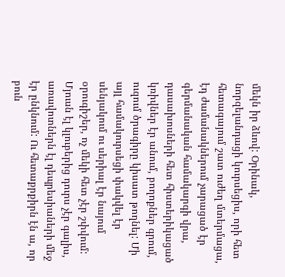մեկն իր ձևով: Օրինակ, նորզելանդացի կուրսեցիս, որի հետ հետագայում շատ ուժեղ մտերմացա, էդ ժամանակներում չարացած էր գերմանական համակարգի վրա, դասախոսների հետ հիստերիկացած կռիվներ էր անում, բողոքներ գրում, ուզում ծրագիրը կիսատ թողնել: Մի այլ համակուրսեցի փակվել էր սենյակում ու սերիալ էր նայում օրուգիշեր, ոչ մեկի հետ չէր շփվում: Մյուսն էլ կլուբերից դուրս չէր գալիս, առավոտներն էլ դեպրեսիաների մեջ էր ընկնում: Ու հետաքրքիրն էն ա, որ բուն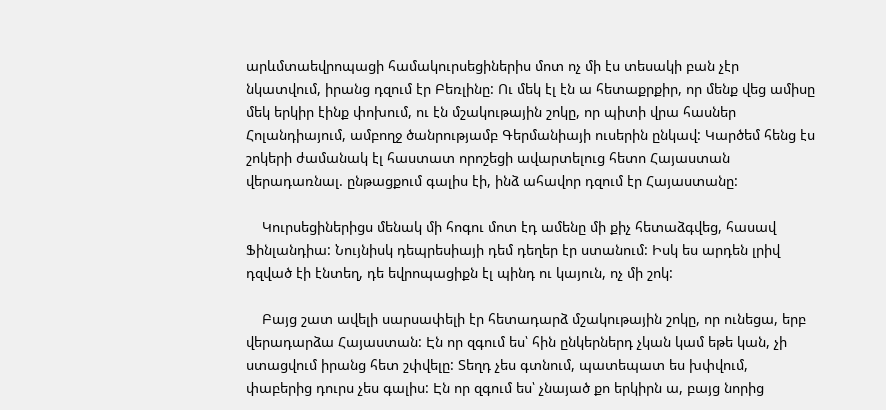արևմտաեվրոպացի համակուրսեցիներիս մոտ ոչ մի էս տեսակի բան չէր նկատվում, իրանց դզում էր Բեռլինը: Ու մեկ էլ էն ա հետաքրքիր, որ մենք վեց ամիսը մեկ երկիր էինք փոխում, ու էն մշակութային շոկը, որ պիտի վրա հասներ Հոլանդիայում, ամբողջ ծանրությամբ Գերմանիայի ուսերին ընկավ: Կարծեմ հենց էս շոկերի ժամանակ էլ հաստատ որոշեցի ավարտելուց հետո Հայաստան վերադառնալ. ընթացքում գալիս էի, ինձ ահավոր դզում էր Հայաստանը:

    Կուրսեցիներիցս մենակ մի հոգու մոտ էդ ամենը մի քիչ հետաձգվեց, հասավ Ֆինլանդիա: Նույնիսկ դեպրեսիայի դեմ դեղեր էր ստանում: Իսկ ես արդեն լրիվ դզված էի էնտեղ, դե եվրոպացիքն էլ պինդ ու կայուն, ոչ մի շոկ:

    Բայց շատ ավելի սարսափելի էր հետադարձ մշակութային շոկը, որ ունեցա, երբ վերադարձա Հայաստան: Էն որ զգում ես՝ հին ընկերներդ չկան կամ եթե կան, չի ստացվում իրանց հետ շփվելը: Տեղդ չես գտնում, պատեպատ ես խփվում, փաբերից դուրս չես գալիս: Էն որ զգում ես՝ չնայած քո երկիրն ա, բայց նորից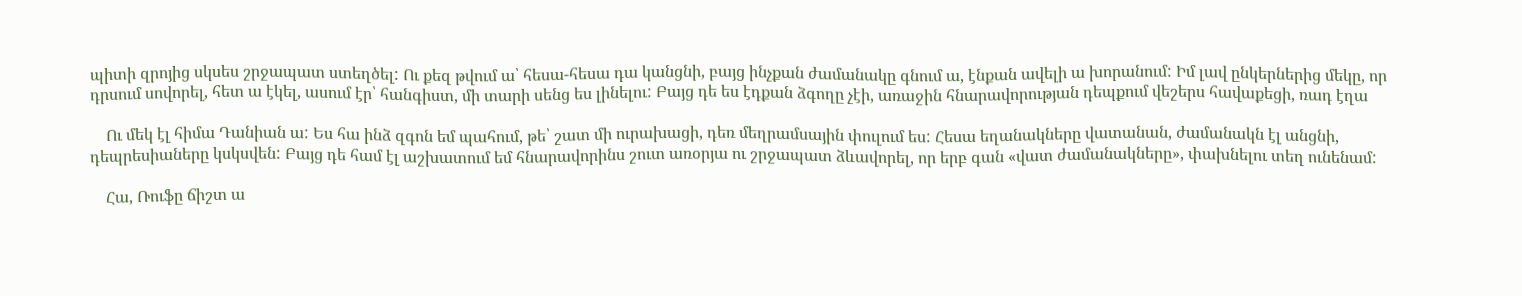պիտի զրոյից սկսես շրջապատ ստեղծել: Ու քեզ թվում ա՝ հեսա-հեսա դա կանցնի, բայց ինչքան ժամանակը գնում ա, էնքան ավելի ա խորանում: Իմ լավ ընկերներից մեկը, որ դրսում սովորել, հետ ա էկել, ասում էր՝ հանգիստ, մի տարի սենց ես լինելու: Բայց դե ես էդքան ձգողը չէի, առաջին հնարավորության դեպքում վեշերս հավաքեցի, ռադ էղա

    Ու մեկ էլ հիմա Դանիան ա: Ես հա ինձ զգոն եմ պահում, թե՝ շատ մի ուրախացի, դեռ մեղրամսային փուլում ես: Հեսա եղանակները վատանան, ժամանակն էլ անցնի, դեպրեսիաները կսկսվեն: Բայց դե համ էլ աշխատում եմ հնարավորինս շուտ առօրյա ու շրջապատ ձևավորել, որ երբ գան «վատ ժամանակները», փախնելու տեղ ունենամ:

    Հա, Ռուֆը ճիշտ ա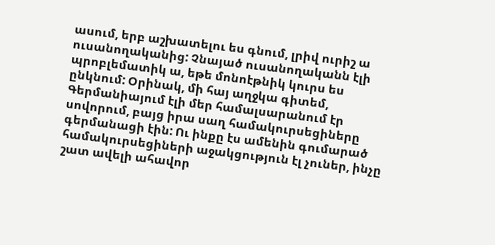ասում, երբ աշխատելու ես գնում, լրիվ ուրիշ ա ուսանողականից: Չնայած ուսանողականն էլի պրոբլեմատիկ ա, եթե մոնոէթնիկ կուրս ես ընկնում: Օրինակ, մի հայ աղջկա գիտեմ, Գերմանիայում էլի մեր համալսարանում էր սովորում, բայց իրա սաղ համակուրսեցիները գերմանացի էին: Ու ինքը էս ամենին գումարած համակուրսեցիների աջակցություն էլ չուներ, ինչը շատ ավելի ահավոր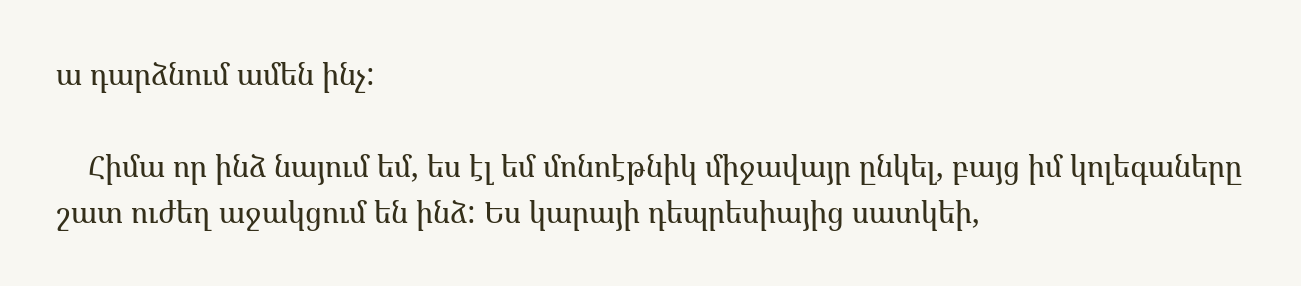ա դարձնում ամեն ինչ:

    Հիմա որ ինձ նայում եմ, ես էլ եմ մոնոէթնիկ միջավայր ընկել, բայց իմ կոլեգաները շատ ուժեղ աջակցում են ինձ: Ես կարայի դեպրեսիայից սատկեի,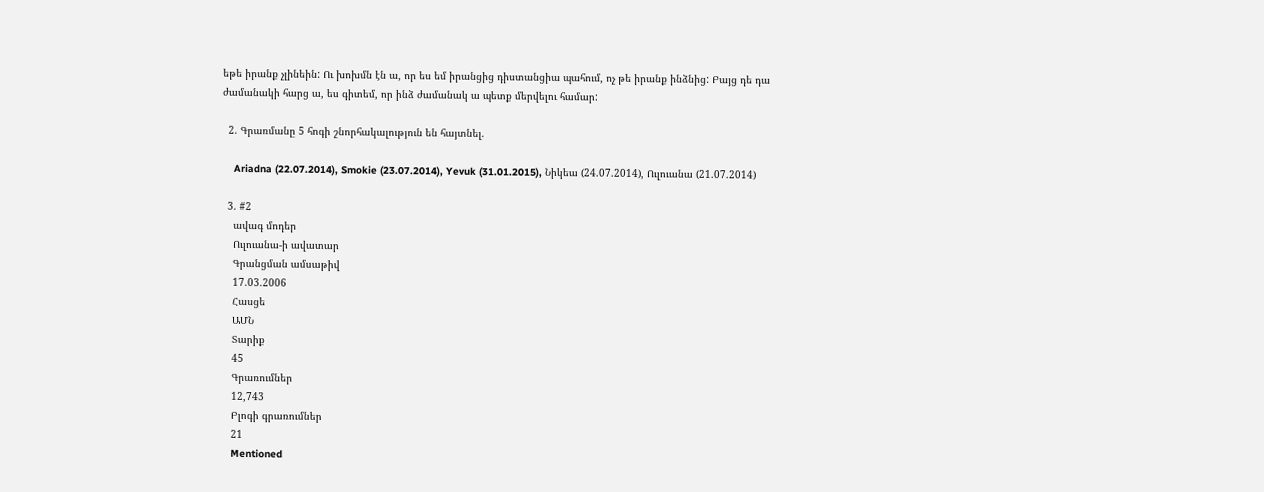եթե իրանք չլինեին: Ու խոխմն էն ա, որ ես եմ իրանցից դիստանցիա պահում, ոչ թե իրանք ինձնից: Բայց դե դա ժամանակի հարց ա, ես գիտեմ, որ ինձ ժամանակ ա պետք մերվելու համար:

  2. Գրառմանը 5 հոգի շնորհակալություն են հայտնել.

    Ariadna (22.07.2014), Smokie (23.07.2014), Yevuk (31.01.2015), Նիկեա (24.07.2014), Ուլուանա (21.07.2014)

  3. #2
    ավագ մոդեր
    Ուլուանա-ի ավատար
    Գրանցման ամսաթիվ
    17.03.2006
    Հասցե
    ԱՄՆ
    Տարիք
    45
    Գրառումներ
    12,743
    Բլոգի գրառումներ
    21
    Mentioned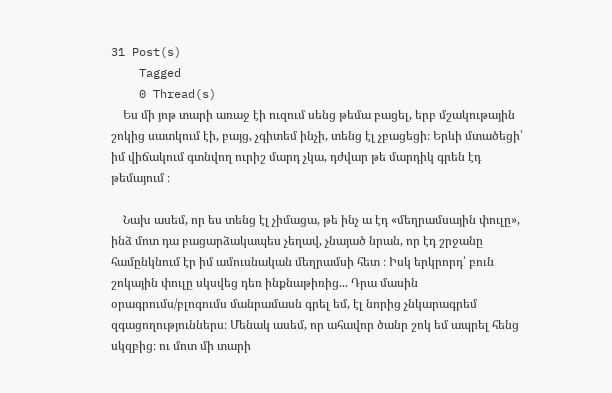31 Post(s)
    Tagged
    0 Thread(s)
    Ես մի յոթ տարի առաջ էի ուզում սենց թեմա բացել, երբ մշակութային շոկից սատկում էի, բայց, չգիտեմ ինչի, տենց էլ չբացեցի։ Երևի մտածեցի՝ իմ վիճակում գտնվող ուրիշ մարդ չկա, դժվար թե մարդիկ գրեն էդ թեմայում ։

    Նախ ասեմ, որ ես տենց էլ չիմացա, թե ինչ ա էդ «մեղրամսային փուլը», ինձ մոտ դա բացարձակապես չեղավ, չնայած նրան, որ էդ շրջանը համընկնում էր իմ ամուսնական մեղրամսի հետ ։ Իսկ երկրորդ՝ բուն շոկային փուլը սկսվեց դեռ ինքնաթիռից... Դրա մասին օրագրումս/բլոգումս մանրամասն գրել եմ, էլ նորից չնկարագրեմ զգացողություններս։ Մենակ ասեմ, որ ահավոր ծանր շոկ եմ ապրել հենց սկզբից։ ու մոտ մի տարի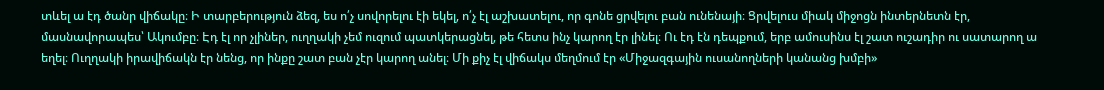տևել ա էդ ծանր վիճակը։ Ի տարբերություն ձեզ, ես ո՛չ սովորելու էի եկել, ո՛չ էլ աշխատելու, որ գոնե ցրվելու բան ունենայի։ Ցրվելուս միակ միջոցն ինտերնետն էր, մասնավորապես՝ Ակումբը։ Էդ էլ որ չլիներ, ուղղակի չեմ ուզում պատկերացնել, թե հետս ինչ կարող էր լինել։ Ու էդ էն դեպքում, երբ ամուսինս էլ շատ ուշադիր ու սատարող ա եղել։ Ուղղակի իրավիճակն էր նենց, որ ինքը շատ բան չէր կարող անել։ Մի քիչ էլ վիճակս մեղմում էր «Միջազգային ուսանողների կանանց խմբի»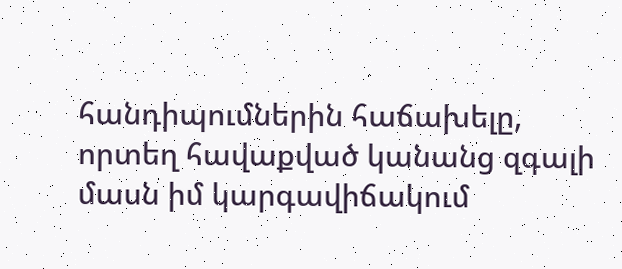հանդիպումներին հաճախելը, որտեղ հավաքված կանանց զգալի մասն իմ կարգավիճակում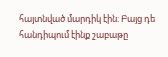հայտնված մարդիկ էին։ Բայց դե հանդիպում էինք շաբաթը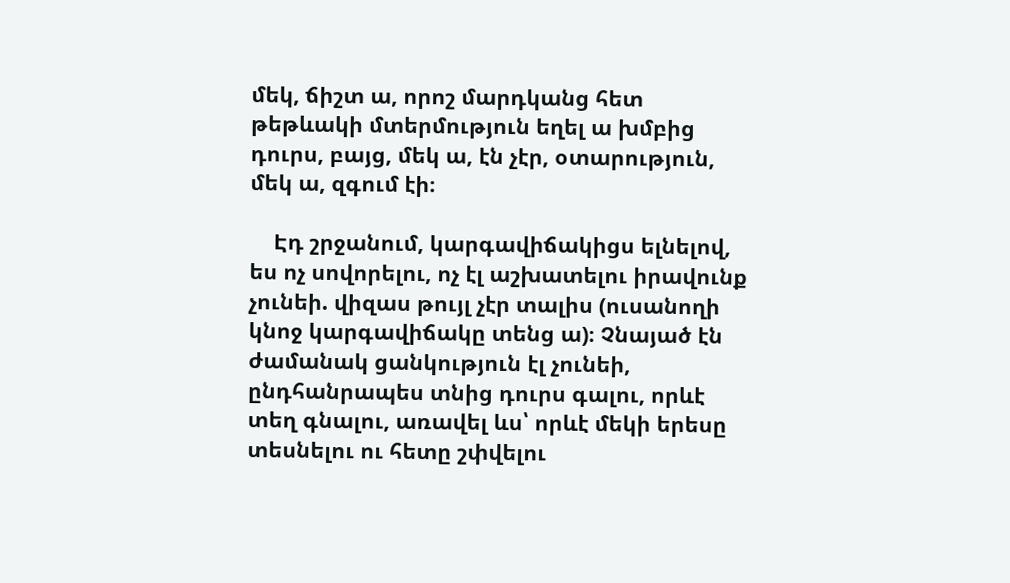մեկ, ճիշտ ա, որոշ մարդկանց հետ թեթևակի մտերմություն եղել ա խմբից դուրս, բայց, մեկ ա, էն չէր, օտարություն, մեկ ա, զգում էի։

    Էդ շրջանում, կարգավիճակիցս ելնելով, ես ոչ սովորելու, ոչ էլ աշխատելու իրավունք չունեի. վիզաս թույլ չէր տալիս (ուսանողի կնոջ կարգավիճակը տենց ա)։ Չնայած էն ժամանակ ցանկություն էլ չունեի, ընդհանրապես տնից դուրս գալու, որևէ տեղ գնալու, առավել ևս՝ որևէ մեկի երեսը տեսնելու ու հետը շփվելու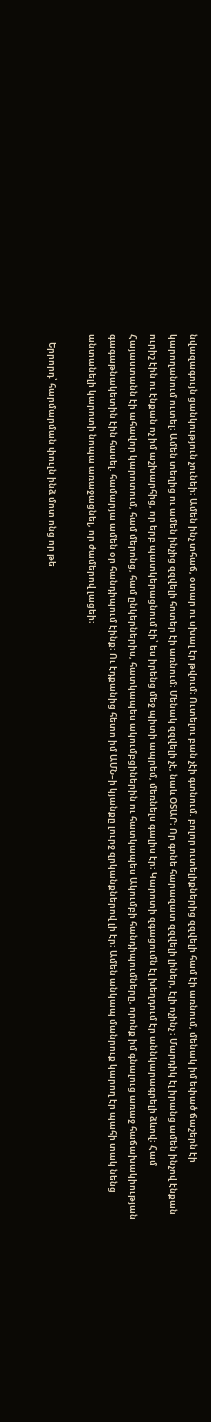նվազագույն ցանկություն չունեի։ Ամեն ինչ տհաճ, օտար ու սխալ էր թվում։ Ուտելու բան չէի գտնում. բոլոր ուտելիքներից զզվելի համ էի առնում, մենակ իմ եփած ճաշերն էի կարողանում ուտել։ Ամեն տեղից ու ամեն ինչից զզվելի հոտեր էի առնում։ Մենակ զզվելի չէ, նաև ՕՏԱՐ։ Որ գոնե հարազատ զզվելի լիներ, էլի ոչինչ ։ Մարդիկ էլ իրանց ամեն ինչով էնքան ուրիշ էին ու էնքան ոչ իմ աշխարհից, որ երբ պատկերացնում էի՝ ես իրենց մեջ պիտի ապրեմ, մեռնելս գալիս էր։ Կարոտի զգացումն էլ խեղդում էր աննկարագրելի ձևով։ Համ Հայաստանն էի ահավոր կարոտում, համ մերոնց, համ ընկերներիս, հատկապես ակումբցիներին ու հատկապես Ակումբի հանդիպումները, որոնք իմ գնալուց առաջ հաճախակիության գագաթնակետին էին հասել. համարյա ամեն օր հանդիպում էինք։ Ու էդքանից հետո իմ ԱՄՆ–ի կյանքը լուրջ զրկանքներով լի էր։ Ամեն անկապ մանրուք կարող էր պահի տակ նենց անտանելի կարոտի նոպա առաջացնել, որ ժամերով լացեի։

    Երրորդ՝ հարմարման փուլն ինձ մոտ ոնց որ թե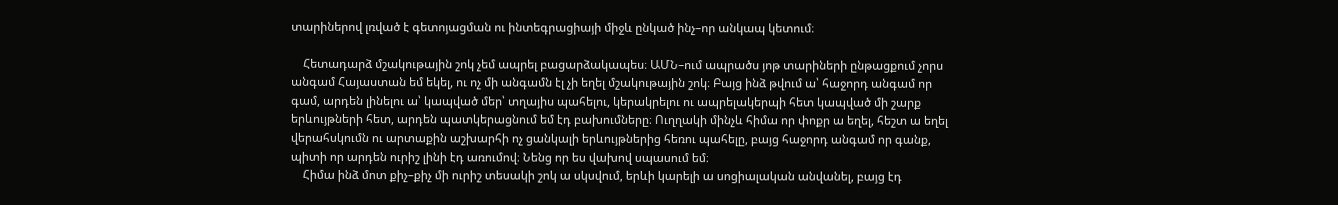տարիներով լռված է գետոյացման ու ինտեգրացիայի միջև ընկած ինչ–որ անկապ կետում։

    Հետադարձ մշակութային շոկ չեմ ապրել բացարձակապես։ ԱՄՆ–ում ապրածս յոթ տարիների ընթացքում չորս անգամ Հայաստան եմ եկել, ու ոչ մի անգամն էլ չի եղել մշակութային շոկ։ Բայց ինձ թվում ա՝ հաջորդ անգամ որ գամ, արդեն լինելու ա՝ կապված մեր՝ տղայիս պահելու, կերակրելու ու ապրելակերպի հետ կապված մի շարք երևույթների հետ, արդեն պատկերացնում եմ էդ բախումները։ Ուղղակի մինչև հիմա որ փոքր ա եղել, հեշտ ա եղել վերահսկումն ու արտաքին աշխարհի ոչ ցանկալի երևույթներից հեռու պահելը, բայց հաջորդ անգամ որ գանք, պիտի որ արդեն ուրիշ լինի էդ առումով։ Նենց որ ես վախով սպասում եմ։
    Հիմա ինձ մոտ քիչ–քիչ մի ուրիշ տեսակի շոկ ա սկսվում, երևի կարելի ա սոցիալական անվանել, բայց էդ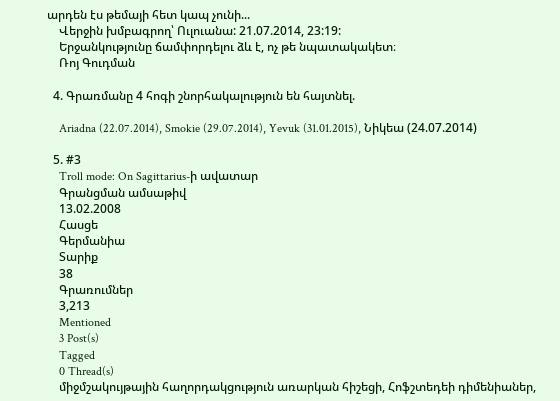արդեն էս թեմայի հետ կապ չունի...
    Վերջին խմբագրող՝ Ուլուանա: 21.07.2014, 23:19:
    Երջանկությունը ճամփորդելու ձև է, ոչ թե նպատակակետ։
    Ռոյ Գուդման

  4. Գրառմանը 4 հոգի շնորհակալություն են հայտնել.

    Ariadna (22.07.2014), Smokie (29.07.2014), Yevuk (31.01.2015), Նիկեա (24.07.2014)

  5. #3
    Troll mode: On Sagittarius-ի ավատար
    Գրանցման ամսաթիվ
    13.02.2008
    Հասցե
    Գերմանիա
    Տարիք
    38
    Գրառումներ
    3,213
    Mentioned
    3 Post(s)
    Tagged
    0 Thread(s)
    միջմշակույթային հաղորդակցություն առարկան հիշեցի, Հոֆշտեդեի դիմենիաներ,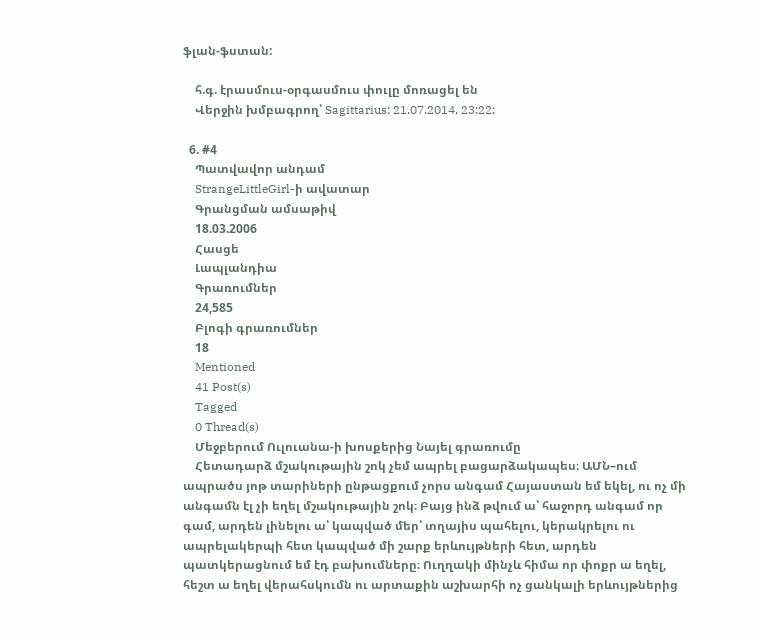ֆլան-ֆստան:

    հ.գ. էրասմուս-օրգասմուս փուլը մոռացել են
    Վերջին խմբագրող՝ Sagittarius: 21.07.2014, 23:22:

  6. #4
    Պատվավոր անդամ
    StrangeLittleGirl-ի ավատար
    Գրանցման ամսաթիվ
    18.03.2006
    Հասցե
    Լապլանդիա
    Գրառումներ
    24,585
    Բլոգի գրառումներ
    18
    Mentioned
    41 Post(s)
    Tagged
    0 Thread(s)
    Մեջբերում Ուլուանա-ի խոսքերից Նայել գրառումը
    Հետադարձ մշակութային շոկ չեմ ապրել բացարձակապես։ ԱՄՆ–ում ապրածս յոթ տարիների ընթացքում չորս անգամ Հայաստան եմ եկել, ու ոչ մի անգամն էլ չի եղել մշակութային շոկ։ Բայց ինձ թվում ա՝ հաջորդ անգամ որ գամ, արդեն լինելու ա՝ կապված մեր՝ տղայիս պահելու, կերակրելու ու ապրելակերպի հետ կապված մի շարք երևույթների հետ, արդեն պատկերացնում եմ էդ բախումները։ Ուղղակի մինչև հիմա որ փոքր ա եղել, հեշտ ա եղել վերահսկումն ու արտաքին աշխարհի ոչ ցանկալի երևույթներից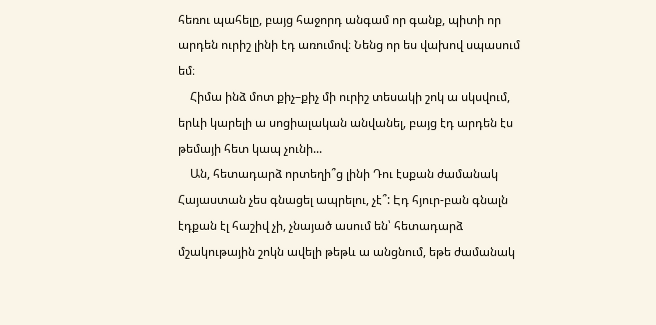հեռու պահելը, բայց հաջորդ անգամ որ գանք, պիտի որ արդեն ուրիշ լինի էդ առումով։ Նենց որ ես վախով սպասում եմ։
    Հիմա ինձ մոտ քիչ–քիչ մի ուրիշ տեսակի շոկ ա սկսվում, երևի կարելի ա սոցիալական անվանել, բայց էդ արդեն էս թեմայի հետ կապ չունի...
    Ան, հետադարձ որտեղի՞ց լինի Դու էսքան ժամանակ Հայաստան չես գնացել ապրելու, չէ՞: Էդ հյուր-բան գնալն էդքան էլ հաշիվ չի, չնայած ասում են՝ հետադարձ մշակութային շոկն ավելի թեթև ա անցնում, եթե ժամանակ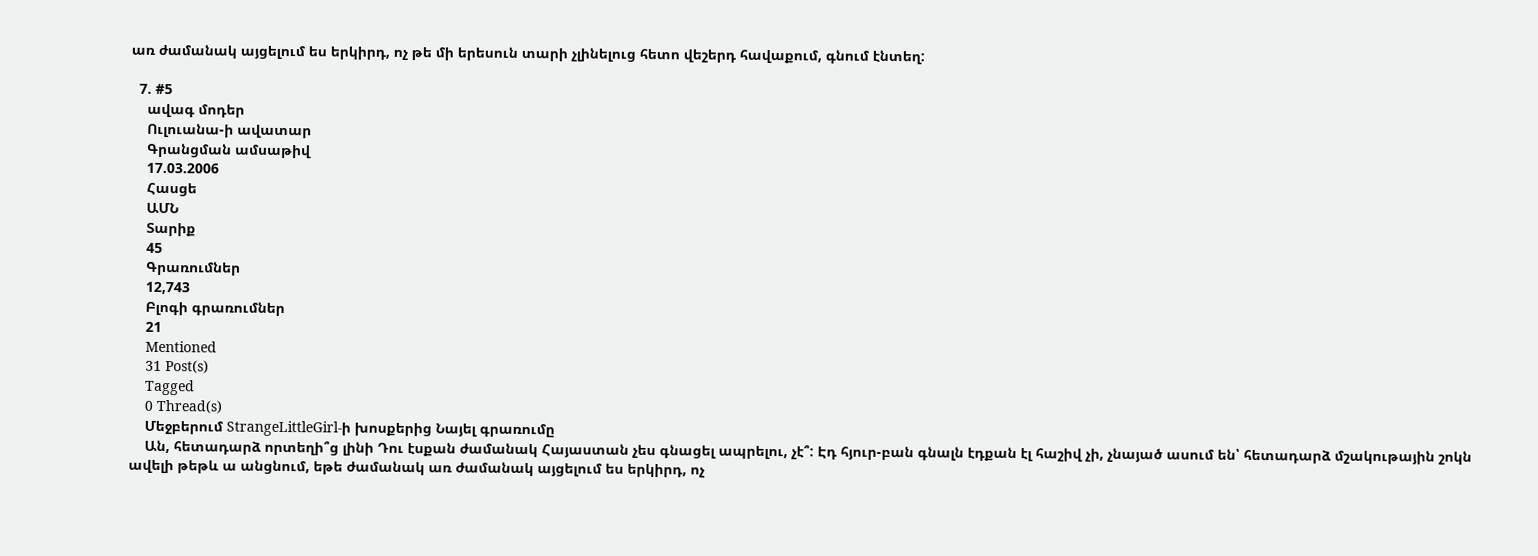առ ժամանակ այցելում ես երկիրդ, ոչ թե մի երեսուն տարի չլինելուց հետո վեշերդ հավաքում, գնում էնտեղ:

  7. #5
    ավագ մոդեր
    Ուլուանա-ի ավատար
    Գրանցման ամսաթիվ
    17.03.2006
    Հասցե
    ԱՄՆ
    Տարիք
    45
    Գրառումներ
    12,743
    Բլոգի գրառումներ
    21
    Mentioned
    31 Post(s)
    Tagged
    0 Thread(s)
    Մեջբերում StrangeLittleGirl-ի խոսքերից Նայել գրառումը
    Ան, հետադարձ որտեղի՞ց լինի Դու էսքան ժամանակ Հայաստան չես գնացել ապրելու, չէ՞: Էդ հյուր-բան գնալն էդքան էլ հաշիվ չի, չնայած ասում են՝ հետադարձ մշակութային շոկն ավելի թեթև ա անցնում, եթե ժամանակ առ ժամանակ այցելում ես երկիրդ, ոչ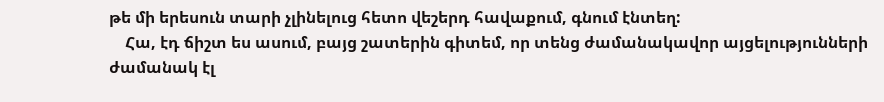թե մի երեսուն տարի չլինելուց հետո վեշերդ հավաքում, գնում էնտեղ:
    Հա, էդ ճիշտ ես ասում, բայց շատերին գիտեմ, որ տենց ժամանակավոր այցելությունների ժամանակ էլ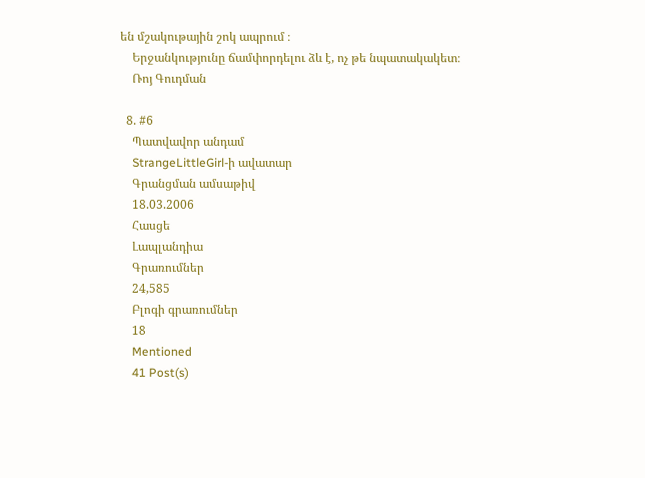են մշակութային շոկ ապրում ։
    Երջանկությունը ճամփորդելու ձև է, ոչ թե նպատակակետ։
    Ռոյ Գուդման

  8. #6
    Պատվավոր անդամ
    StrangeLittleGirl-ի ավատար
    Գրանցման ամսաթիվ
    18.03.2006
    Հասցե
    Լապլանդիա
    Գրառումներ
    24,585
    Բլոգի գրառումներ
    18
    Mentioned
    41 Post(s)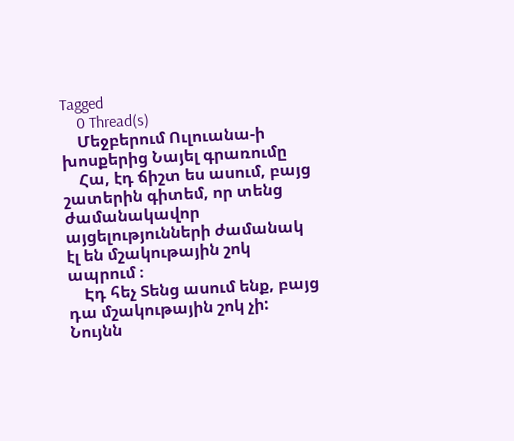Tagged
    0 Thread(s)
    Մեջբերում Ուլուանա-ի խոսքերից Նայել գրառումը
    Հա, էդ ճիշտ ես ասում, բայց շատերին գիտեմ, որ տենց ժամանակավոր այցելությունների ժամանակ էլ են մշակութային շոկ ապրում ։
    Էդ հեչ Տենց ասում ենք, բայց դա մշակութային շոկ չի: Նույնն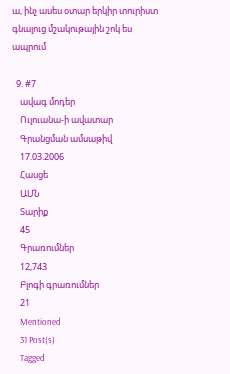ա, ինչ ասես օտար երկիր տուրիստ գնալուց մշակութային շոկ ես ապրում

  9. #7
    ավագ մոդեր
    Ուլուանա-ի ավատար
    Գրանցման ամսաթիվ
    17.03.2006
    Հասցե
    ԱՄՆ
    Տարիք
    45
    Գրառումներ
    12,743
    Բլոգի գրառումներ
    21
    Mentioned
    31 Post(s)
    Tagged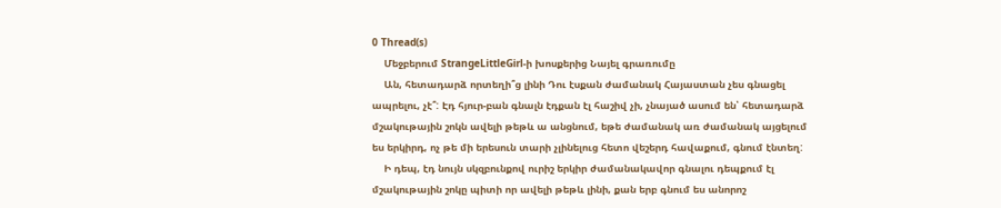0 Thread(s)
    Մեջբերում StrangeLittleGirl-ի խոսքերից Նայել գրառումը
    Ան, հետադարձ որտեղի՞ց լինի Դու էսքան ժամանակ Հայաստան չես գնացել ապրելու, չէ՞: Էդ հյուր-բան գնալն էդքան էլ հաշիվ չի, չնայած ասում են՝ հետադարձ մշակութային շոկն ավելի թեթև ա անցնում, եթե ժամանակ առ ժամանակ այցելում ես երկիրդ, ոչ թե մի երեսուն տարի չլինելուց հետո վեշերդ հավաքում, գնում էնտեղ:
    Ի դեպ, էդ նույն սկզբունքով ուրիշ երկիր ժամանակավոր գնալու դեպքում էլ մշակութային շոկը պիտի որ ավելի թեթև լինի, քան երբ գնում ես անորոշ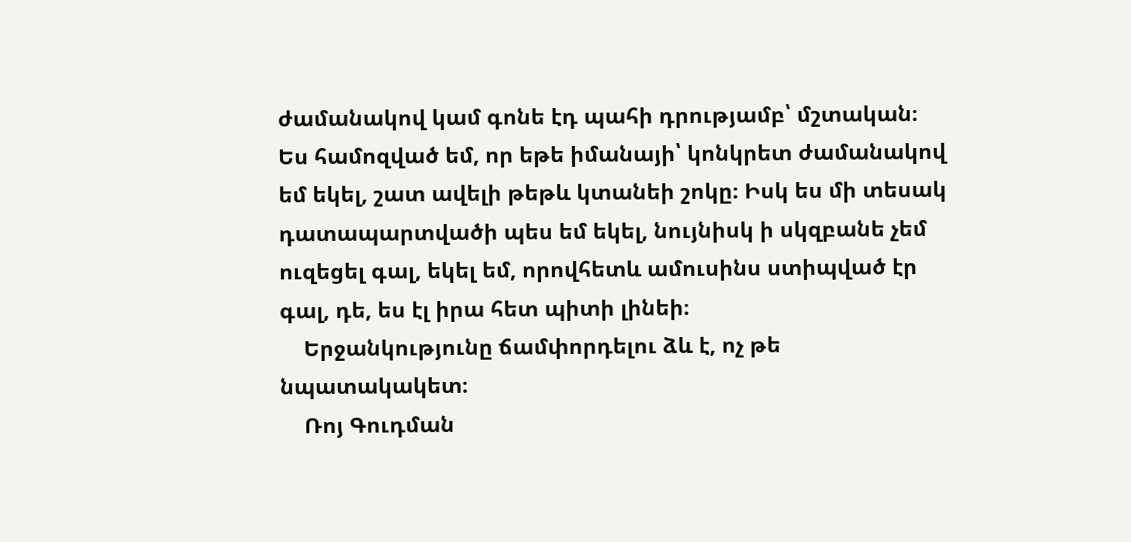ժամանակով կամ գոնե էդ պահի դրությամբ՝ մշտական։ Ես համոզված եմ, որ եթե իմանայի՝ կոնկրետ ժամանակով եմ եկել, շատ ավելի թեթև կտանեի շոկը։ Իսկ ես մի տեսակ դատապարտվածի պես եմ եկել, նույնիսկ ի սկզբանե չեմ ուզեցել գալ, եկել եմ, որովհետև ամուսինս ստիպված էր գալ, դե, ես էլ իրա հետ պիտի լինեի։
    Երջանկությունը ճամփորդելու ձև է, ոչ թե նպատակակետ։
    Ռոյ Գուդման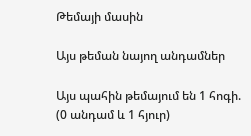Թեմայի մասին

Այս թեման նայող անդամներ

Այս պահին թեմայում են 1 հոգի. (0 անդամ և 1 հյուր)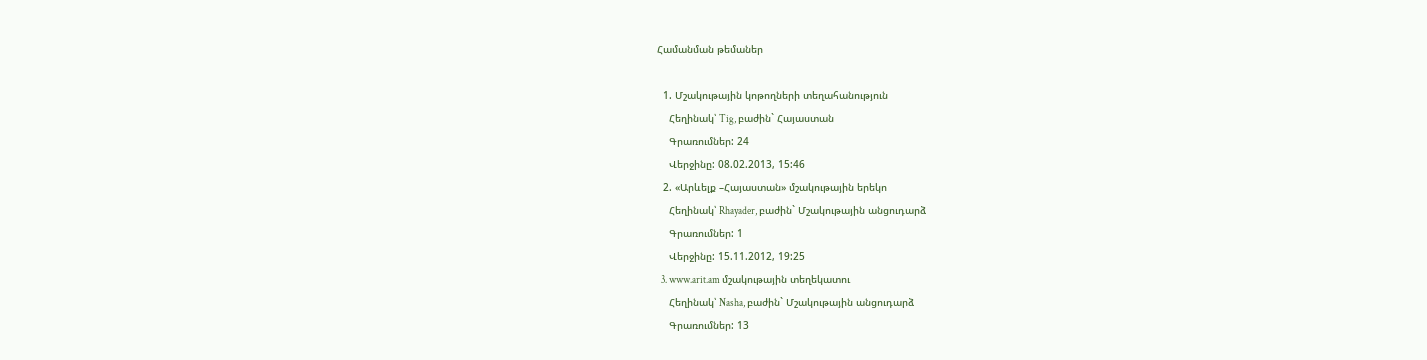Համանման թեմաներ

  1. Մշակութային կոթողների տեղահանություն
    Հեղինակ՝ Tig, բաժին` Հայաստան
    Գրառումներ: 24
    Վերջինը: 08.02.2013, 15:46
  2. «Արևելք –Հայաստան» մշակութային երեկո
    Հեղինակ՝ Rhayader, բաժին` Մշակութային անցուդարձ
    Գրառումներ: 1
    Վերջինը: 15.11.2012, 19:25
  3. www.arit.am մշակութային տեղեկատու
    Հեղինակ՝ Nasha, բաժին` Մշակութային անցուդարձ
    Գրառումներ: 13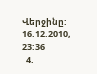Վերջինը: 16.12.2010, 23:36
  4.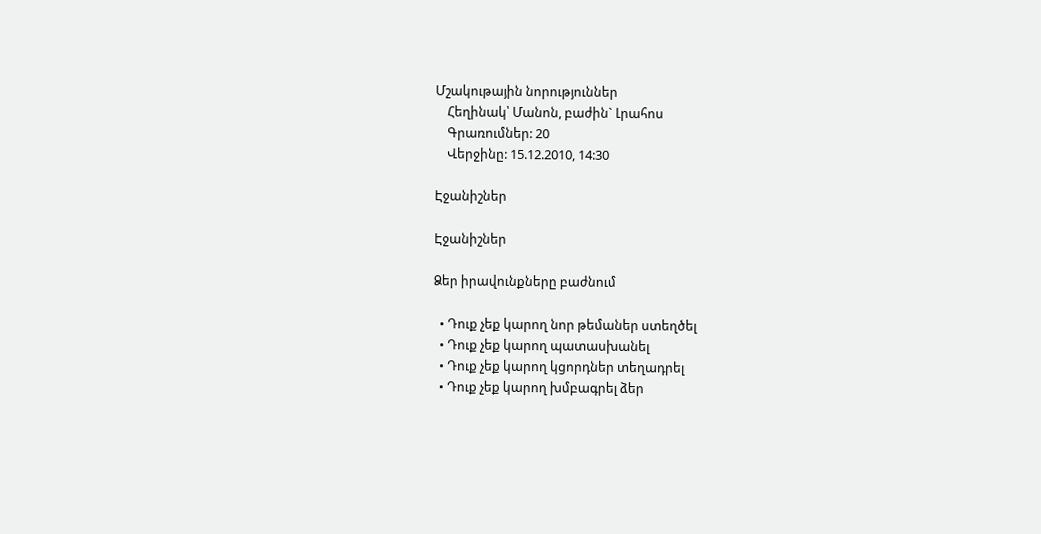Մշակութային նորություններ
    Հեղինակ՝ Մանոն, բաժին` Լրահոս
    Գրառումներ: 20
    Վերջինը: 15.12.2010, 14:30

Էջանիշներ

Էջանիշներ

Ձեր իրավունքները բաժնում

  • Դուք չեք կարող նոր թեմաներ ստեղծել
  • Դուք չեք կարող պատասխանել
  • Դուք չեք կարող կցորդներ տեղադրել
  • Դուք չեք կարող խմբագրել ձեր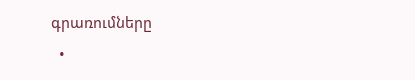գրառումները
  •